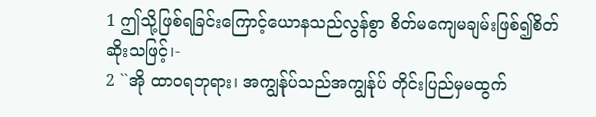1 ဤသို့ဖြစ်ရခြင်းကြောင့်ယောနသည်လွန်စွာ စိတ်မကျေမချမ်းဖြစ်၍စိတ်ဆိုးသဖြင့်၊-
2 ``အို ထာဝရဘုရား၊ အကျွန်ုပ်သည်အကျွန်ုပ် တိုင်းပြည်မှမထွက်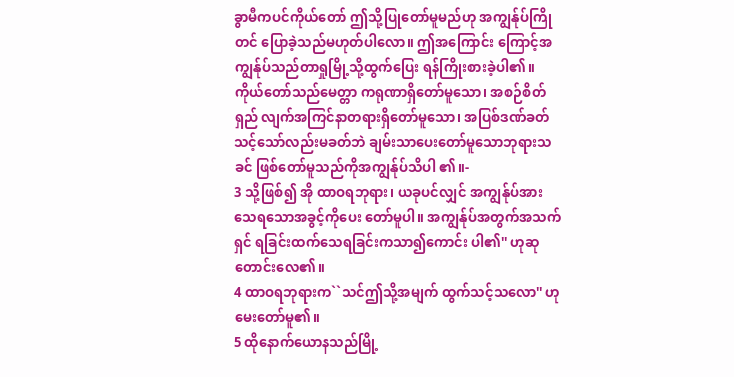ခွာမီကပင်ကိုယ်တော် ဤသို့ပြုတော်မူမည်ဟု အကျွန်ုပ်ကြိုတင် ပြောခဲ့သည်မဟုတ်ပါလော။ ဤအကြောင်း ကြောင့်အကျွန်ုပ်သည်တာရှုမြို့သို့ထွက်ပြေး ရန်ကြိုးစားခဲ့ပါ၏။ ကိုယ်တော်သည်မေတ္တာ ကရုဏာရှိတော်မူသော၊ အစဉ်စိတ်ရှည် လျက်အကြင်နာတရားရှိတော်မူသော၊ အပြစ်ဒဏ်ခတ်သင့်သော်လည်းမခတ်ဘဲ ချမ်းသာပေးတော်မူသောဘုရားသခင် ဖြစ်တော်မူသည်ကိုအကျွန်ုပ်သိပါ ၏။-
3 သို့ဖြစ်၍ အို ထာဝရဘုရား၊ ယခုပင်လျှင် အကျွန်ုပ်အားသေရသောအခွင့်ကိုပေး တော်မူပါ။ အကျွန်ုပ်အတွက်အသက်ရှင် ရခြင်းထက်သေရခြင်းကသာ၍ကောင်း ပါ၏'' ဟုဆုတောင်းလေ၏။
4 ထာဝရဘုရားက``သင်ဤသို့အမျက် ထွက်သင့်သလော'' ဟုမေးတော်မူ၏။
5 ထိုနောက်ယောနသည်မြို့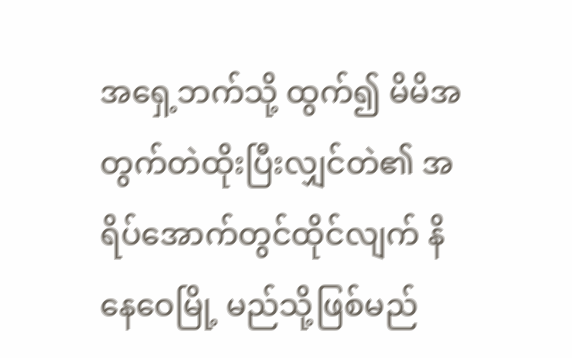အရှေ့ဘက်သို့ ထွက်၍ မိမိအတွက်တဲထိုးပြီးလျှင်တဲ၏ အရိပ်အောက်တွင်ထိုင်လျက် နိနေဝေမြို့ မည်သို့ဖြစ်မည်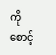ကိုစောင့်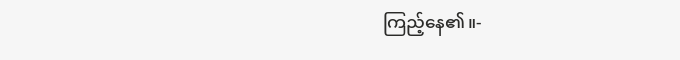ကြည့်နေ၏။-